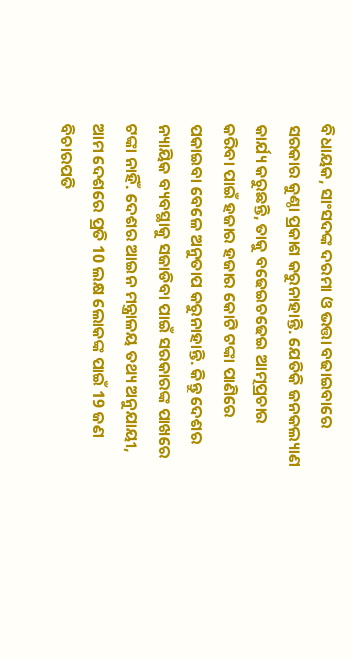ବିଧାୟକ, ସାଂସଦଙ୍କ ଦରମା ଓ ଭତ୍ତା ବଢାଇବାରେ ସରକାର କୁଣ୍ଠା ପ୍ରକାଶ କରୁନାହାନ୍ତି. ଯେତିକି ଜନକଲ୍ୟାଣ କାର୍ଯ୍ୟ କରୁଛନ୍ତି, ତାକୁ ବଢେଇଚଢେଇ ଆତ୍ମପ୍ରଚାର କରିବା ପାଇଁ ହଜାର ହଜାର କୋଟି ଟଙ୍କା ପାଣିରେ ପକାଇବା ବେଳେ ଅନୁତାପ କରୁନାହାନ୍ତି. କିନ୍ତୁ ଦେଶର ନ୍ୟାୟିକ ବ୍ୟବସ୍ଥାକୁ ସଜାଡିବା ପାଇଁ ସରକାରଙ୍କ ପାଖରେ ଟଙ୍କା ନାହିଁ. ଦେଶର ଆଇନ ମନ୍ତ୍ରାଳୟ ତଥ୍ୟ ଅନୁଯାୟୀ, ଆମ ଦେଶରେ ପ୍ରତି 10 ଲକ୍ଷ ଲୋକଙ୍କ ପାଇଁ 19 ଜଣ ବିଚାରପତି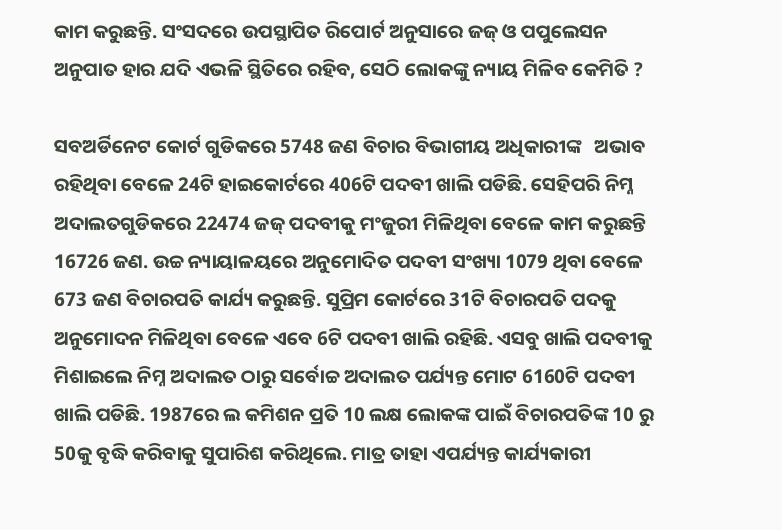କାମ କରୁଛନ୍ତି. ସଂସଦରେ ଉପସ୍ଥାପିତ ରିପୋର୍ଟ ଅନୁସାରେ ଜଜ୍ ଓ ପପୁଲେସନ ଅନୁପାତ ହାର ଯଦି ଏଭଳି ସ୍ଥିତିରେ ରହିବ, ସେଠି ଲୋକଙ୍କୁ ନ୍ୟାୟ ମିଳିବ କେମିତି ?

ସବଅର୍ଡିନେଟ କୋର୍ଟ ଗୁଡିକରେ 5748 ଜଣ ବିଚାର ବିଭାଗୀୟ ଅଧିକାରୀଙ୍କ   ଅଭାବ ରହିଥିବା ବେଳେ 24ଟି ହାଇକୋର୍ଟରେ 406ଟି ପଦବୀ ଖାଲି ପଡିଛି. ସେହିପରି ନିମ୍ନ ଅଦାଲତଗୁଡିକରେ 22474 ଜଜ୍ ପଦବୀକୁ ମଂଜୁରୀ ମିଳିଥିବା ବେଳେ କାମ କରୁଛନ୍ତି 16726 ଜଣ. ଉଚ୍ଚ ନ୍ୟାୟାଳୟରେ ଅନୁମୋଦିତ ପଦବୀ ସଂଖ୍ୟା 1079 ଥିବା ବେଳେ 673 ଜଣ ବିଚାରପତି କାର୍ଯ୍ୟ କରୁଛନ୍ତି. ସୁପ୍ରିମ କୋର୍ଟରେ 31ଟି ବିଚାରପତି ପଦକୁ ଅନୁମୋଦନ ମିଳିଥିବା ବେଳେ ଏବେ 6ଟି ପଦବୀ ଖାଲି ରହିଛି. ଏସବୁ ଖାଲି ପଦବୀକୁ ମିଶାଇଲେ ନିମ୍ନ ଅଦାଲତ ଠାରୁ ସର୍ବୋଚ୍ଚ ଅଦାଲତ ପର୍ଯ୍ୟନ୍ତ ମୋଟ 6160ଟି ପଦବୀ ଖାଲି ପଡିଛି. 1987ରେ ଲ କମିଶନ ପ୍ରତି 10 ଲକ୍ଷ ଲୋକଙ୍କ ପାଇଁ ବିଚାରପତିଙ୍କ 10 ରୁ 50କୁ ବୃଦ୍ଧି କରିବାକୁ ସୁପାରିଶ କରିଥିଲେ. ମାତ୍ର ତାହା ଏପର୍ଯ୍ୟନ୍ତ କାର୍ଯ୍ୟକାରୀ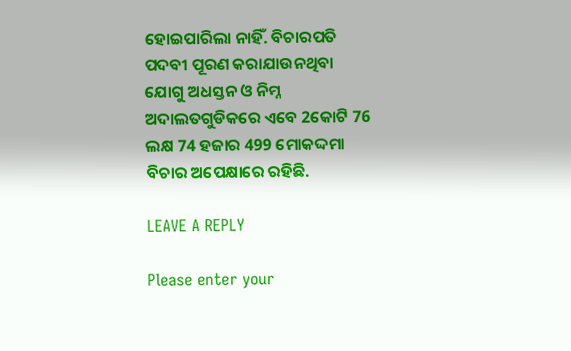ହୋଇପାରିଲା ନାହିଁ. ବିଚାରପତି ପଦବୀ ପୂରଣ କରାଯାଉନଥିବା ଯୋଗୁ ଅଧସ୍ତନ ଓ ନିମ୍ନ ଅଦାଲତଗୁଡିକରେ ଏବେ 2କୋଟି 76 ଲକ୍ଷ 74 ହଜାର 499 ମୋକଦ୍ଦମା ବିଚାର ଅପେକ୍ଷାରେ ରହିଛି.

LEAVE A REPLY

Please enter your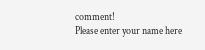comment!
Please enter your name here